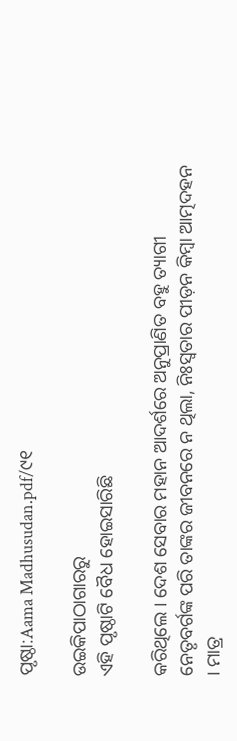ପୃଷ୍ଠା:Aama Madhusudan.pdf/୯୧

ଉଇକିପାଠାଗାର‌ରୁ
ଏହି ପୃଷ୍ଠାଟି ବୈଧ ହୋଇସାରିଛି

କରିଥିଲେ । ଦେଶ ସେବାର ମହାନ ଆଦର୍ଶରେ ଅନୁପ୍ରାଣିତ ବହୁ ତ୍ୟାଗୀ ନେତୃବର୍ଗଙ୍କ ପରି ତାଙ୍କର ଜୀବନରେ ନ ଥିଲା, ନିଃସ୍ୱତାର ପୀଡ଼ନ କିମ୍ବା ଆତ୍ମଦହନ । ମାତ୍ର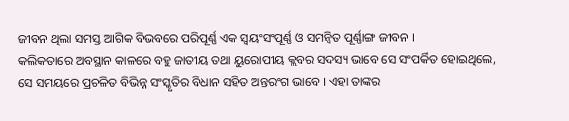ଜୀବନ ଥିଲା ସମସ୍ତ ଆଗିକ ବିଭବରେ ପରିପୂର୍ଣ୍ଣ ଏକ ସ୍ବୟଂସଂପୂର୍ଣ୍ଣ ଓ ସମନ୍ବିତ ପୂର୍ଣ୍ଣାଙ୍ଗ ଜୀବନ ।
କଲିକତାରେ ଅବସ୍ଥାନ କାଳରେ ବହୁ ଜାତୀୟ ତଥା ୟୁରୋପୀୟ କ୍ଲବର ସଦସ୍ୟ ଭାବେ ସେ ସଂପର୍କିତ ହୋଇଥିଲେ, ସେ ସମୟରେ ପ୍ରଚଳିତ ବିଭିନ୍ନ ସଂସ୍କୃତିର ବିଧାନ ସହିତ ଅନ୍ତରଂଗ ଭାବେ । ଏହା ତାଙ୍କର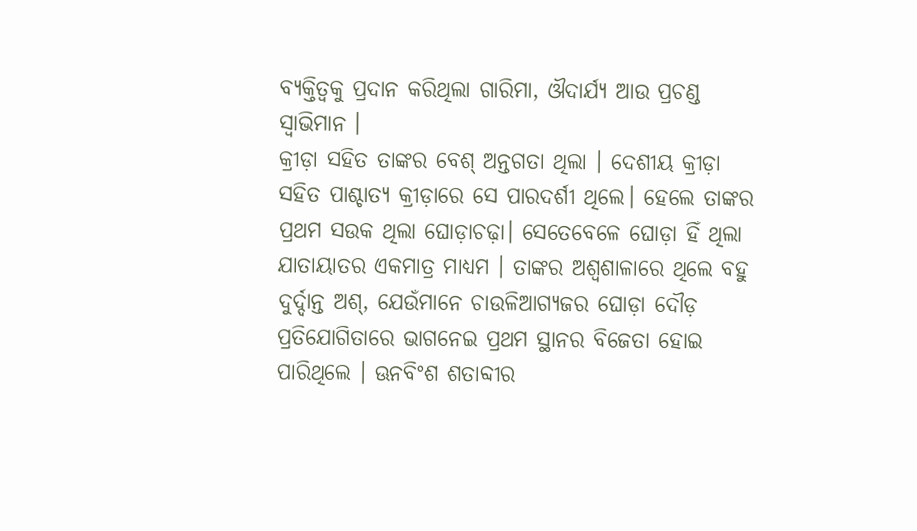ବ୍ୟକ୍ତିତ୍ବକୁ ପ୍ରଦାନ କରିଥିଲା ଗାରିମା, ଔଦାର୍ଯ୍ୟ ଆଉ ପ୍ରଚଣ୍ଡ ସ୍ବାଭିମାନ ।
କ୍ରୀଡ଼ା ସହିତ ତାଙ୍କର ବେଶ୍ ଅନ୍ତଗତା ଥିଲା । ଦେଶୀୟ କ୍ରୀଡ଼ା ସହିତ ପାଶ୍ଚାତ୍ୟ କ୍ରୀଡ଼ାରେ ସେ ପାରଦର୍ଶୀ ଥିଲେ। ହେଲେ ତାଙ୍କର ପ୍ରଥମ ସଉକ ଥିଲା ଘୋଡ଼ାଚଢ଼ା। ସେତେବେଳେ ଘୋଡ଼ା ହିଁ ଥିଲା ଯାତାୟାତର ଏକମାତ୍ର ମାଧ୍ୟମ । ତାଙ୍କର ଅଶ୍ବଶାଳାରେ ଥିଲେ ବହୁ ଦୁର୍ଦ୍ଦାନ୍ତ ଅଶ୍, ଯେଉଁମାନେ ଚାଉଳିଆଗ୍ୟଜର ଘୋଡ଼ା ଦୌଡ଼ ପ୍ରତିଯୋଗିତାରେ ଭାଗନେଇ ପ୍ରଥମ ସ୍ଥାନର ବିଜେତା ହୋଇ ପାରିଥିଲେ । ଊନବିଂଶ ଶତାବ୍ଦୀର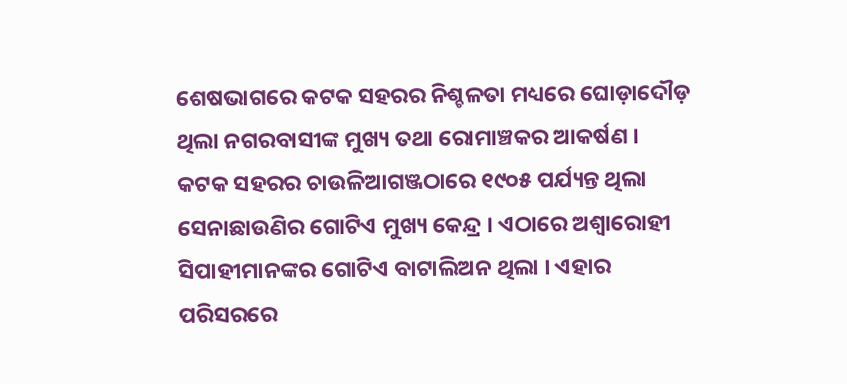ଶେଷଭାଗରେ କଟକ ସହରର ନିଶ୍ଚଳତା ମଧ୍ୟରେ ଘୋଡ଼ାଦୌଡ଼ ଥିଲା ନଗରବାସୀଙ୍କ ମୁଖ୍ୟ ତଥା ରୋମାଞ୍ଚକର ଆକର୍ଷଣ ।
କଟକ ସହରର ଚାଉଳିଆଗଞ୍ଜଠାରେ ୧୯୦୫ ପର୍ଯ୍ୟନ୍ତ ଥିଲା ସେନାଛାଉଣିର ଗୋଟିଏ ମୁଖ୍ୟ କେନ୍ଦ୍ର । ଏଠାରେ ଅଶ୍ୱାରୋହୀ ସିପାହୀମାନଙ୍କର ଗୋଟିଏ ବାଟାଲିଅନ ଥିଲା । ଏହାର ପରିସରରେ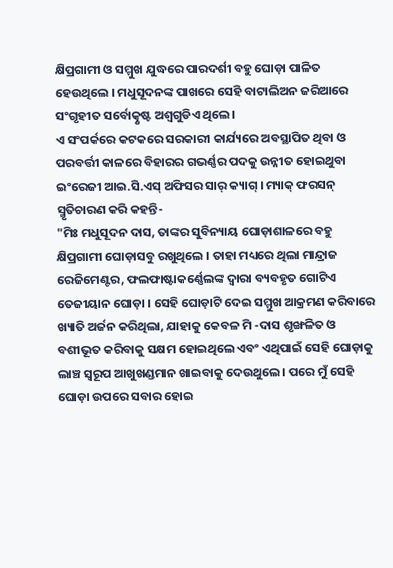କ୍ଷିପ୍ରଗାମୀ ଓ ସମ୍ମୁଖ ଯୁଦ୍ଧରେ ପାରଦର୍ଶୀ ବହୁ ଘୋଡ଼ା ପାଳିତ ହେଉଥିଲେ । ମଧୁସୂଦନଙ୍କ ପାଖରେ ସେହି ବାଟାଲିଅନ ଜରିଆରେ ସଂଗୃହୀତ ସର୍ବୋତ୍କୃଷ୍ଟ ଅଶ୍ବଗୁଡିଏ ଥିଲେ।
ଏ ସଂପର୍କରେ କଟକରେ ସରକାରୀ କାର୍ଯ୍ୟରେ ଅବସ୍ଥାପିତ ଥିବା ଓ ପରବର୍ତ୍ତୀ କାଳରେ ବିହାରର ଗଭର୍ଣ୍ଣର ପଦକୁ ଉନ୍ନୀତ ହୋଇଥୁବା ଇଂରେଜୀ ଆଇ.ସି.ଏସ୍ ଅଫିସର ସାର୍ କ୍ୟାଗ୍ । ମ୍ୟାକ୍ ଫରସନ୍ ସ୍ମୃତିଚାରଣ କରି କହନ୍ତି-
"ମିଃ ମଧୁସୂଦନ ଦାସ, ତାଙ୍କର ସୁବିନ୍ୟାୟ ଘୋଡ଼ାଶାଳରେ ବହୁ କ୍ଷିପ୍ରଗାମୀ ଘୋଡ଼ାସବୁ ରଖୁଥିଲେ । ତାହା ମଧ୍ୟରେ ଥିଲା ମାନ୍ଦ୍ରାଜ ରେଜିମେଣ୍ଟର, ଫଲଫାଷ୍ଟାକର୍ଣ୍ଣେଲଙ୍କ ଦ୍ବାରା ବ୍ୟବହୃତ ଗୋଟିଏ ତେଜୀୟାନ ଘୋଡ଼ା । ସେହି ଘୋଡ଼ାଟି ଦେଇ ସମ୍ମୁଖ ଆକ୍ରମଣ କରିବାରେ ଖ୍ୟାତି ଅର୍ଜନ କରିଥିଲା, ଯାହାକୁ କେବଳ ମି -ଦାସ ଶୃଙ୍ଖଳିତ ଓ ବଶୀଭୂତ କରିବାକୁ ସକ୍ଷମ ହୋଇଥିଲେ ଏବଂ ଏଥିପାଇଁ ସେହି ଘୋଡ଼ାକୁ ଲାଞ୍ଚ ସ୍ବରୂପ ଆଖୁଖଣ୍ଡମାନ ଖାଇବାକୁ ଦେଉଥୁଲେ । ପରେ ମୁଁ ସେହି ଘୋଡ଼ା ଉପରେ ସବାର ହୋଇ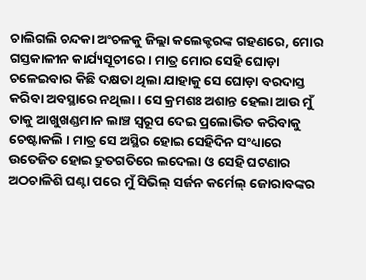ଚାଲିଗଲି ଚନ୍ଦକା ଅଂଚଳକୁ ଜିଲ୍ଲା କଲେକ୍ଟରଙ୍କ ଗହଣରେ, ମୋର ଗସ୍ତକାଳୀନ କାର୍ଯ୍ୟସୂଚୀରେ । ମାତ୍ର ମୋର ସେହି ଘୋଡ଼ା ଚଳେଇବାର କିଛି ଦକ୍ଷତା ଥିଲା ଯାହାକୁ ସେ ଘୋଡ଼ା ବରଦାସ୍ତ କରିବା ଅବସ୍ଥାରେ ନଥିଲା । ସେ କ୍ରମଶଃ ଅଶାନ୍ତ ହେଲା ଆଉ ମୁଁ ତାକୁ ଆଖୁଖଣ୍ଡମାନ ଲାଞ୍ଚ ସ୍ବରୂପ ଦେଇ ପ୍ରଲୋଭିତ କରିବାକୁ ଚେଷ୍ଟାକଲି । ମାତ୍ର ସେ ଅସ୍ଥିର ହୋଇ ସେହିଦିନ ସଂଧ୍ୟାରେ ଉତେଜିତ ହୋଇ ଦ୍ରୁତଗତିରେ ଲଦେଲା ଓ ସେହି ଘଟଣାର ଅଠଚାଳିଶି ଘଣ୍ଟା ପରେ ମୁଁ ସିଭିଲ୍ ସର୍ଜନ କର୍ମେଲ୍ ଜୋରାବଙ୍କର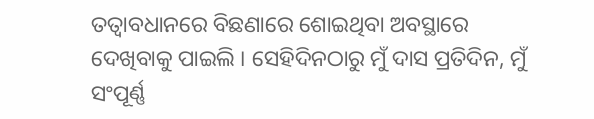ତତ୍ବାବଧାନରେ ବିଛଣାରେ ଶୋଇଥିବା ଅବସ୍ଥାରେ ଦେଖିବାକୁ ପାଇଲି । ସେହିଦିନଠାରୁ ମୁଁ ଦାସ ପ୍ରତିଦିନ, ମୁଁ ସଂପୂର୍ଣ୍ଣ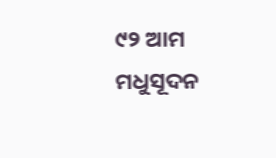୯୨ ଆମ ମଧୁସୂଦନ